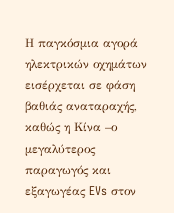Η παγκόσμια αγορά ηλεκτρικών οχημάτων εισέρχεται σε φάση βαθιάς αναταραχής, καθώς η Κίνα –ο μεγαλύτερος παραγωγός και εξαγωγέας EVs στον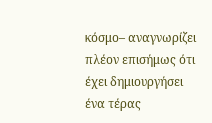κόσμο– αναγνωρίζει πλέον επισήμως ότι έχει δημιουργήσει ένα τέρας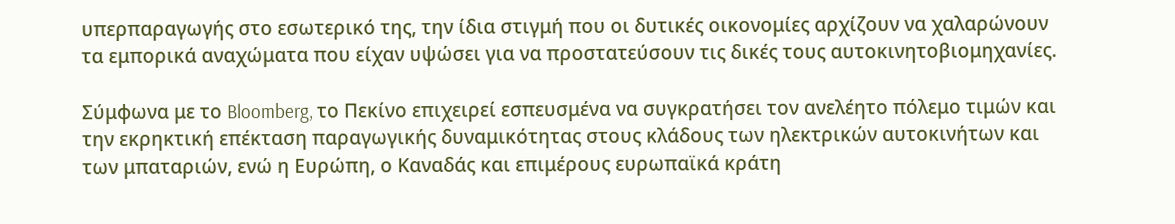υπερπαραγωγής στο εσωτερικό της, την ίδια στιγμή που οι δυτικές οικονομίες αρχίζουν να χαλαρώνουν τα εμπορικά αναχώματα που είχαν υψώσει για να προστατεύσουν τις δικές τους αυτοκινητοβιομηχανίες.

Σύμφωνα με το Bloomberg, το Πεκίνο επιχειρεί εσπευσμένα να συγκρατήσει τον ανελέητο πόλεμο τιμών και την εκρηκτική επέκταση παραγωγικής δυναμικότητας στους κλάδους των ηλεκτρικών αυτοκινήτων και των μπαταριών, ενώ η Ευρώπη, ο Καναδάς και επιμέρους ευρωπαϊκά κράτη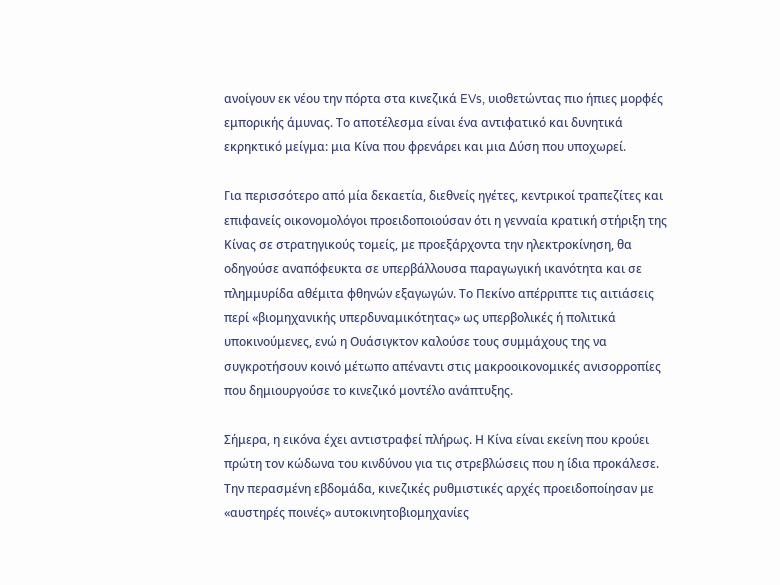ανοίγουν εκ νέου την πόρτα στα κινεζικά EVs, υιοθετώντας πιο ήπιες μορφές εμπορικής άμυνας. Το αποτέλεσμα είναι ένα αντιφατικό και δυνητικά εκρηκτικό μείγμα: μια Κίνα που φρενάρει και μια Δύση που υποχωρεί.

Για περισσότερο από μία δεκαετία, διεθνείς ηγέτες, κεντρικοί τραπεζίτες και επιφανείς οικονομολόγοι προειδοποιούσαν ότι η γενναία κρατική στήριξη της Κίνας σε στρατηγικούς τομείς, με προεξάρχοντα την ηλεκτροκίνηση, θα οδηγούσε αναπόφευκτα σε υπερβάλλουσα παραγωγική ικανότητα και σε πλημμυρίδα αθέμιτα φθηνών εξαγωγών. Το Πεκίνο απέρριπτε τις αιτιάσεις περί «βιομηχανικής υπερδυναμικότητας» ως υπερβολικές ή πολιτικά υποκινούμενες, ενώ η Ουάσιγκτον καλούσε τους συμμάχους της να συγκροτήσουν κοινό μέτωπο απέναντι στις μακροοικονομικές ανισορροπίες που δημιουργούσε το κινεζικό μοντέλο ανάπτυξης.

Σήμερα, η εικόνα έχει αντιστραφεί πλήρως. Η Κίνα είναι εκείνη που κρούει πρώτη τον κώδωνα του κινδύνου για τις στρεβλώσεις που η ίδια προκάλεσε. Την περασμένη εβδομάδα, κινεζικές ρυθμιστικές αρχές προειδοποίησαν με «αυστηρές ποινές» αυτοκινητοβιομηχανίες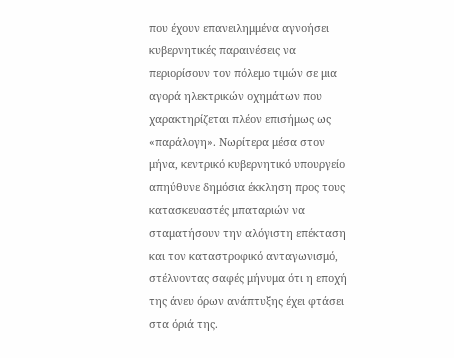που έχουν επανειλημμένα αγνοήσει κυβερνητικές παραινέσεις να περιορίσουν τον πόλεμο τιμών σε μια αγορά ηλεκτρικών οχημάτων που χαρακτηρίζεται πλέον επισήμως ως «παράλογη». Νωρίτερα μέσα στον μήνα, κεντρικό κυβερνητικό υπουργείο απηύθυνε δημόσια έκκληση προς τους κατασκευαστές μπαταριών να σταματήσουν την αλόγιστη επέκταση και τον καταστροφικό ανταγωνισμό, στέλνοντας σαφές μήνυμα ότι η εποχή της άνευ όρων ανάπτυξης έχει φτάσει στα όριά της.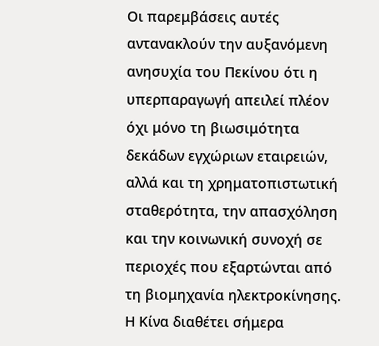Οι παρεμβάσεις αυτές αντανακλούν την αυξανόμενη ανησυχία του Πεκίνου ότι η υπερπαραγωγή απειλεί πλέον όχι μόνο τη βιωσιμότητα δεκάδων εγχώριων εταιρειών, αλλά και τη χρηματοπιστωτική σταθερότητα, την απασχόληση και την κοινωνική συνοχή σε περιοχές που εξαρτώνται από τη βιομηχανία ηλεκτροκίνησης. Η Κίνα διαθέτει σήμερα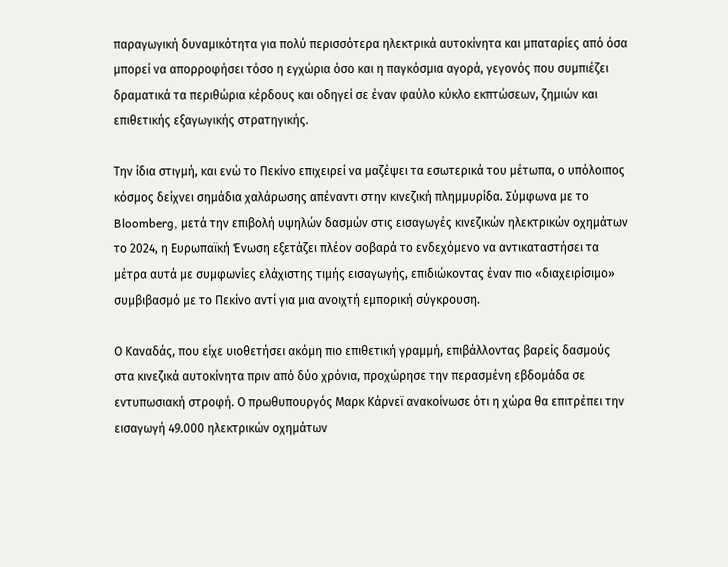παραγωγική δυναμικότητα για πολύ περισσότερα ηλεκτρικά αυτοκίνητα και μπαταρίες από όσα μπορεί να απορροφήσει τόσο η εγχώρια όσο και η παγκόσμια αγορά, γεγονός που συμπιέζει δραματικά τα περιθώρια κέρδους και οδηγεί σε έναν φαύλο κύκλο εκπτώσεων, ζημιών και επιθετικής εξαγωγικής στρατηγικής.

Την ίδια στιγμή, και ενώ το Πεκίνο επιχειρεί να μαζέψει τα εσωτερικά του μέτωπα, ο υπόλοιπος κόσμος δείχνει σημάδια χαλάρωσης απέναντι στην κινεζική πλημμυρίδα. Σύμφωνα με το Bloomberg, μετά την επιβολή υψηλών δασμών στις εισαγωγές κινεζικών ηλεκτρικών οχημάτων το 2024, η Ευρωπαϊκή Ένωση εξετάζει πλέον σοβαρά το ενδεχόμενο να αντικαταστήσει τα μέτρα αυτά με συμφωνίες ελάχιστης τιμής εισαγωγής, επιδιώκοντας έναν πιο «διαχειρίσιμο» συμβιβασμό με το Πεκίνο αντί για μια ανοιχτή εμπορική σύγκρουση.

Ο Καναδάς, που είχε υιοθετήσει ακόμη πιο επιθετική γραμμή, επιβάλλοντας βαρείς δασμούς στα κινεζικά αυτοκίνητα πριν από δύο χρόνια, προχώρησε την περασμένη εβδομάδα σε εντυπωσιακή στροφή. Ο πρωθυπουργός Μαρκ Κάρνεϊ ανακοίνωσε ότι η χώρα θα επιτρέπει την εισαγωγή 49.000 ηλεκτρικών οχημάτων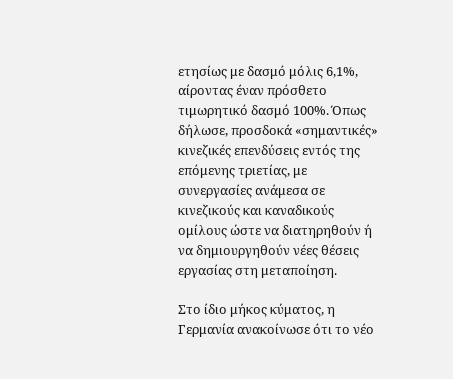ετησίως με δασμό μόλις 6,1%, αίροντας έναν πρόσθετο τιμωρητικό δασμό 100%. Όπως δήλωσε, προσδοκά «σημαντικές» κινεζικές επενδύσεις εντός της επόμενης τριετίας, με συνεργασίες ανάμεσα σε κινεζικούς και καναδικούς ομίλους ώστε να διατηρηθούν ή να δημιουργηθούν νέες θέσεις εργασίας στη μεταποίηση.

Στο ίδιο μήκος κύματος, η Γερμανία ανακοίνωσε ότι το νέο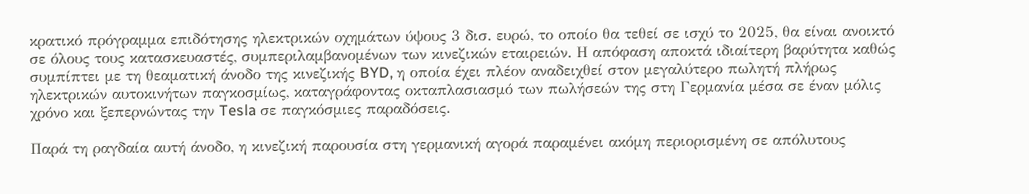κρατικό πρόγραμμα επιδότησης ηλεκτρικών οχημάτων ύψους 3 δισ. ευρώ, το οποίο θα τεθεί σε ισχύ το 2025, θα είναι ανοικτό σε όλους τους κατασκευαστές, συμπεριλαμβανομένων των κινεζικών εταιρειών. Η απόφαση αποκτά ιδιαίτερη βαρύτητα καθώς συμπίπτει με τη θεαματική άνοδο της κινεζικής BYD, η οποία έχει πλέον αναδειχθεί στον μεγαλύτερο πωλητή πλήρως ηλεκτρικών αυτοκινήτων παγκοσμίως, καταγράφοντας οκταπλασιασμό των πωλήσεών της στη Γερμανία μέσα σε έναν μόλις χρόνο και ξεπερνώντας την Tesla σε παγκόσμιες παραδόσεις.

Παρά τη ραγδαία αυτή άνοδο, η κινεζική παρουσία στη γερμανική αγορά παραμένει ακόμη περιορισμένη σε απόλυτους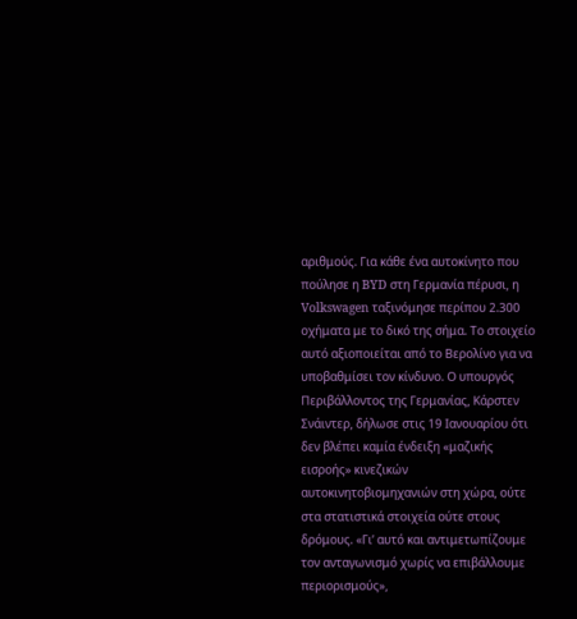αριθμούς. Για κάθε ένα αυτοκίνητο που πούλησε η BYD στη Γερμανία πέρυσι, η Volkswagen ταξινόμησε περίπου 2.300 οχήματα με το δικό της σήμα. Το στοιχείο αυτό αξιοποιείται από το Βερολίνο για να υποβαθμίσει τον κίνδυνο. Ο υπουργός Περιβάλλοντος της Γερμανίας, Κάρστεν Σνάιντερ, δήλωσε στις 19 Ιανουαρίου ότι δεν βλέπει καμία ένδειξη «μαζικής εισροής» κινεζικών αυτοκινητοβιομηχανιών στη χώρα, ούτε στα στατιστικά στοιχεία ούτε στους δρόμους. «Γι’ αυτό και αντιμετωπίζουμε τον ανταγωνισμό χωρίς να επιβάλλουμε περιορισμούς»,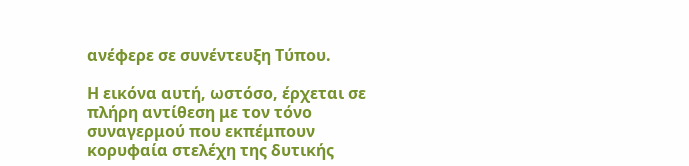ανέφερε σε συνέντευξη Τύπου.

Η εικόνα αυτή, ωστόσο, έρχεται σε πλήρη αντίθεση με τον τόνο συναγερμού που εκπέμπουν κορυφαία στελέχη της δυτικής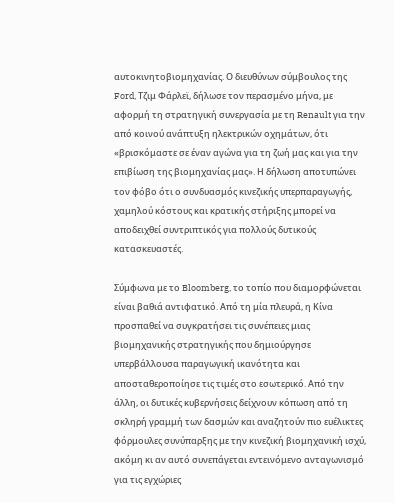αυτοκινητοβιομηχανίας. Ο διευθύνων σύμβουλος της Ford, Τζιμ Φάρλεϊ, δήλωσε τον περασμένο μήνα, με αφορμή τη στρατηγική συνεργασία με τη Renault για την από κοινού ανάπτυξη ηλεκτρικών οχημάτων, ότι «βρισκόμαστε σε έναν αγώνα για τη ζωή μας και για την επιβίωση της βιομηχανίας μας». Η δήλωση αποτυπώνει τον φόβο ότι ο συνδυασμός κινεζικής υπερπαραγωγής, χαμηλού κόστους και κρατικής στήριξης μπορεί να αποδειχθεί συντριπτικός για πολλούς δυτικούς κατασκευαστές.

Σύμφωνα με το Bloomberg, το τοπίο που διαμορφώνεται είναι βαθιά αντιφατικό. Από τη μία πλευρά, η Κίνα προσπαθεί να συγκρατήσει τις συνέπειες μιας βιομηχανικής στρατηγικής που δημιούργησε υπερβάλλουσα παραγωγική ικανότητα και αποσταθεροποίησε τις τιμές στο εσωτερικό. Από την άλλη, οι δυτικές κυβερνήσεις δείχνουν κόπωση από τη σκληρή γραμμή των δασμών και αναζητούν πιο ευέλικτες φόρμουλες συνύπαρξης με την κινεζική βιομηχανική ισχύ, ακόμη κι αν αυτό συνεπάγεται εντεινόμενο ανταγωνισμό για τις εγχώριες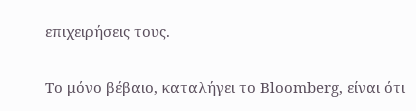επιχειρήσεις τους.

Το μόνο βέβαιο, καταλήγει το Bloomberg, είναι ότι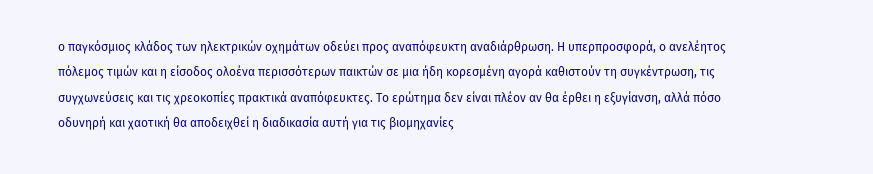ο παγκόσμιος κλάδος των ηλεκτρικών οχημάτων οδεύει προς αναπόφευκτη αναδιάρθρωση. Η υπερπροσφορά, ο ανελέητος πόλεμος τιμών και η είσοδος ολοένα περισσότερων παικτών σε μια ήδη κορεσμένη αγορά καθιστούν τη συγκέντρωση, τις συγχωνεύσεις και τις χρεοκοπίες πρακτικά αναπόφευκτες. Το ερώτημα δεν είναι πλέον αν θα έρθει η εξυγίανση, αλλά πόσο οδυνηρή και χαοτική θα αποδειχθεί η διαδικασία αυτή για τις βιομηχανίες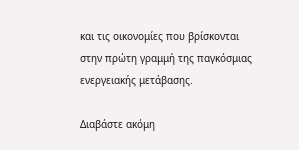και τις οικονομίες που βρίσκονται στην πρώτη γραμμή της παγκόσμιας ενεργειακής μετάβασης.

Διαβάστε ακόμη